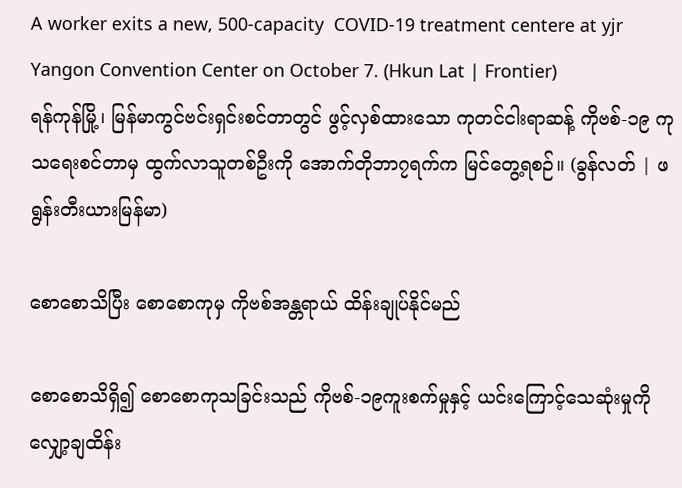A worker exits a new, 500-capacity  COVID-19 treatment centere at yjr Yangon Convention Center on October 7. (Hkun Lat | Frontier)
ရန်ကုန်မြို့၊ မြန်မာကွင်ဗင်းရှင်းစင်တာတွင် ဖွင့်လှစ်ထားသော ကုတင်ငါးရာဆန့် ကိုဗစ်-၁၉ ကုသရေးစင်တာမှ ထွက်လာသူတစ်ဦးကို အောက်တိုဘာ၇ရက်က မြင်တွေ့ရစဉ်။ (ခွန်လတ် | ဖရွန်းတီးယားမြန်မာ)

စောစောသိပြီး စောစောကုမှ ကိုဗစ်အန္တရာယ် ထိန်းချုပ်နိုင်မည်

စောစောသိရှိ၍ စောစောကုသခြင်းသည် ကိုဗစ်-၁၉ကူးစက်မှုနှင့် ယင်းကြောင့်သေဆုံးမှုကို လျှော့ချထိန်း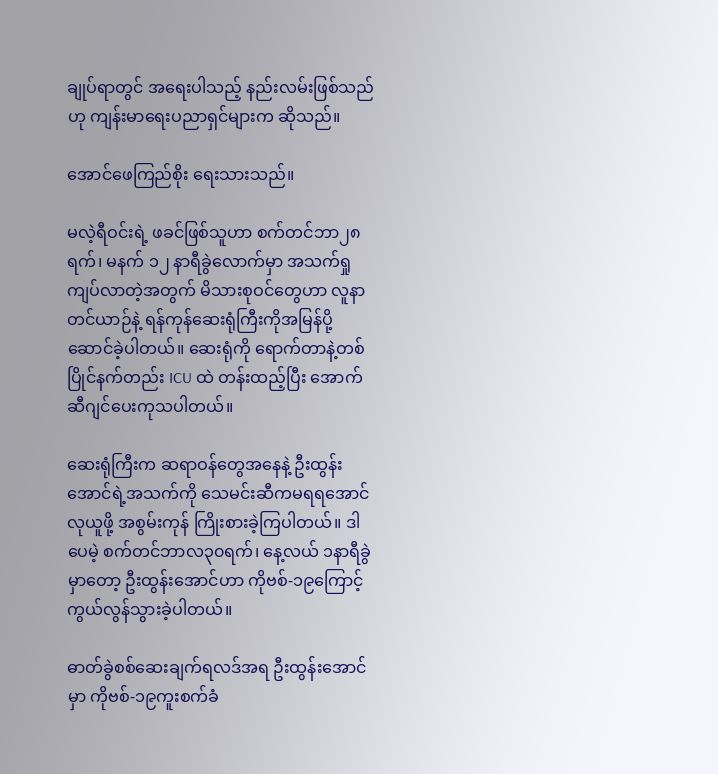ချုပ်ရာတွင် အရေးပါသည့် နည်းလမ်းဖြစ်သည်ဟု ကျန်းမာရေးပညာရှင်များက ဆိုသည်။

အောင်ဖေကြည်စိုး ရေးသားသည်။

မလဲ့ရီဝင်းရဲ့ ဖခင်ဖြစ်သူဟာ စက်တင်ဘာ၂၈ ရက်၊ မနက် ၁၂ နာရီခွဲလောက်မှာ အသက်ရှုကျပ်လာတဲ့အတွက် မိသားစုဝင်တွေဟာ လူနာတင်ယာဉ်နဲ့ ရန်ကုန်ဆေးရုံကြီးကိုအမြန်ပို့ဆောင်ခဲ့ပါတယ်။ ဆေးရုံကို ရောက်တာနဲ့တစ်ပြိုင်နက်တည်း ICU ထဲ တန်းထည့်ပြီး အောက်ဆီဂျင်ပေးကုသပါတယ်။

ဆေးရုံကြီးက ဆရာဝန်တွေအနေနဲ့ ဦးထွန်းအောင်ရဲ့အသက်ကို သေမင်းဆီကမရရအောင်လုယူဖို့ အစွမ်းကုန် ကြိုးစားခဲ့ကြပါတယ်။ ဒါပေမဲ့ စက်တင်ဘာလ၃၀ရက်၊ နေ့လယ် ၁နာရီခွဲမှာတော့ ဦးထွန်းအောင်ဟာ ကိုဗစ်-၁၉ကြောင့် ကွယ်လွန်သွားခဲ့ပါတယ်။

ဓာတ်ခွဲစစ်ဆေးချက်ရလဒ်အရ ဦးထွန်းအောင်မှာ ကိုဗစ်-၁၉ကူးစက်ခံ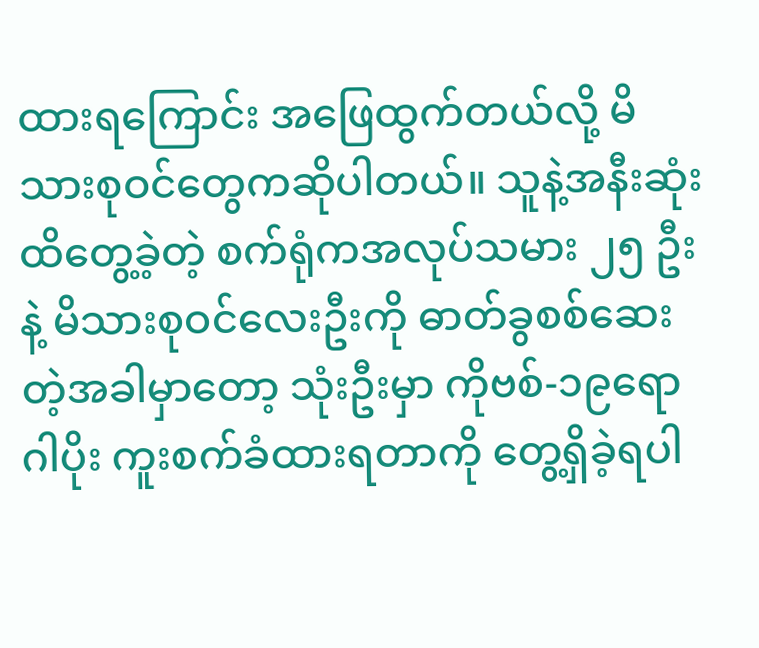ထားရကြောင်း အဖြေထွက်တယ်လို့ မိသားစုဝင်တွေကဆိုပါတယ်။ သူနဲ့အနီးဆုံး ထိတွေ့ခဲ့တဲ့ စက်ရုံကအလုပ်သမား ၂၅ ဦးနဲ့ မိသားစုဝင်လေးဦးကို ဓာတ်ခွစစ်ဆေးတဲ့အခါမှာတော့ သုံးဦးမှာ ကိုဗစ်-၁၉ရောဂါပိုး ကူးစက်ခံထားရတာကို တွေ့ရှိခဲ့ရပါ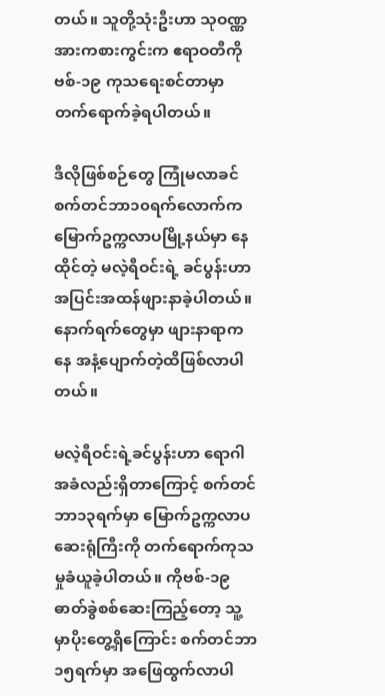တယ်။ သူတို့သုံးဦးဟာ သုဝဏ္ဏအားကစားကွင်းက ဧရာဝတီကိုဗစ်-၁၉ ကုသရေးစင်တာမှာ တက်ရောက်ခဲ့ရပါတယ်။

ဒီလိုဖြစ်စဉ်တွေ ကြုံမလာခင် စက်တင်ဘာ၁၀ရက်လောက်က မြောက်ဥက္ကလာပမြို့နယ်မှာ နေထိုင်တဲ့ မလဲ့ရီဝင်းရဲ့ ခင်ပွန်းဟာ အပြင်းအထန်ဖျားနာခဲ့ပါတယ်။ နောက်ရက်တွေမှာ ဖျားနာရာကနေ အနံ့ပျောက်တဲ့ထိဖြစ်လာပါတယ်။

မလဲ့ရီဝင်းရဲ့ခင်ပွန်းဟာ ရောဂါအခံလည်းရှိတာကြောင့် စက်တင်ဘာ၁၃ရက်မှာ မြောက်ဥက္ကလာပ ဆေးရုံကြီးကို တက်ရောက်ကုသမှုခံယူခဲ့ပါတယ်။ ကိုဗစ်-၁၉ဓာတ်ခွဲစစ်ဆေးကြည့်တော့ သူ့မှာပိုးတွေ့ရှိကြောင်း စက်တင်ဘာ၁၅ရက်မှာ အဖြေထွက်လာပါ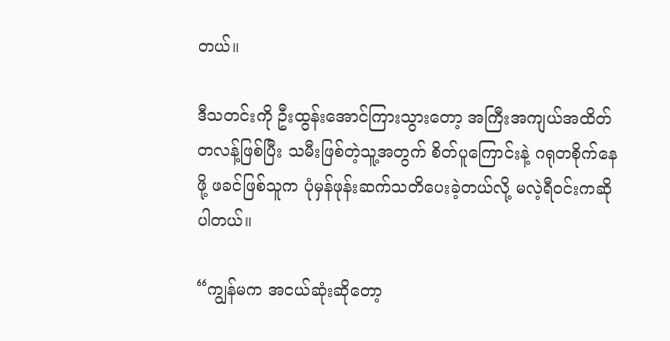တယ်။

ဒီသတင်းကို ဦးထွန်းအောင်ကြားသွားတော့ အကြီးအကျယ်အထိတ်တလန့်ဖြစ်ပြီး သမီးဖြစ်တဲ့သူ့အတွက် စိတ်ပူကြောင်းနဲ့ ဂရုတစိုက်နေဖို့ ဖခင်ဖြစ်သူက ပုံမှန်ဖုန်းဆက်သတိပေးခဲ့တယ်လို့ မလဲ့ရီဝင်းကဆိုပါတယ်။

“ကျွန်မက အငယ်ဆုံးဆိုတော့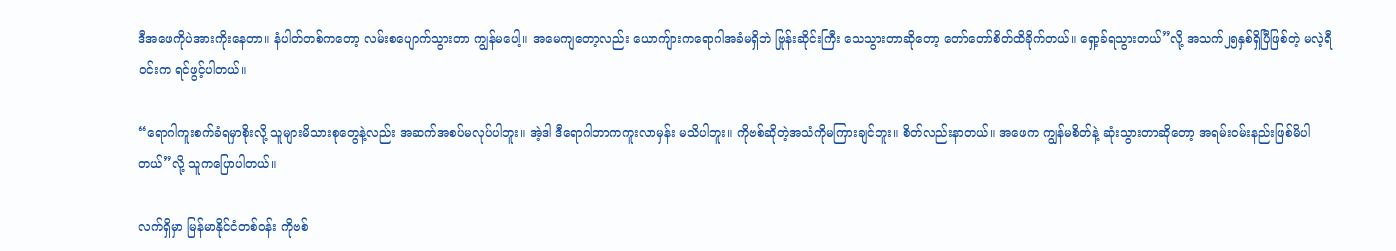ဒီအဖေကိုပဲအားကိုးနေတာ။ နံပါတ်တစ်ကတော့ လမ်းစပျောက်သွားတာ ကျွန်မပေါ့။ အမေကျတော့လည်း ယောကျ်ားကရောဂါအခံမရှိဘဲ ဗြုန်းဆိုင်းကြီး သေသွားတာဆိုတော့ တော်တော်စိတ်ထိခိုက်တယ်။ ရှော့ခ်ရသွားတယ်”လို့ အသက်၂၅နှစ်ရှိပြီဖြစ်တဲ့ မလဲ့ရီဝင်းက ရင်ဖွင့်ပါတယ်။

“ရောဂါကူးစက်ခံရမှာစိုးလို့ သူများမိသားစုတွေနဲ့လည်း အဆက်အစပ်မလုပ်ပါဘူး။ အဲ့ဒါ ဒီရောဂါဘာကကူးလာမှန်း မသိပါဘူး။ ကိုဗစ်ဆိုတဲ့အသံကိုမကြားချင်ဘူး။ စိတ်လည်းနာတယ်။ အဖေက ကျွန်မစိတ်နဲ့ ဆုံးသွားတာဆိုတော့ အရမ်းဝမ်းနည်းဖြစ်မိပါတယ်”လို့ သူကပြောပါတယ်။

လက်ရှိမှာ မြန်မာနိုင်ငံတစ်ဝန်း ကိုဗစ်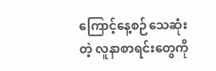ကြောင့်နေ့စဉ်သေဆုံးတဲ့ လူနာစာရင်းတွေကို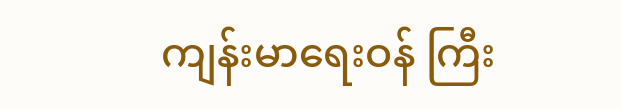ကျန်းမာရေးဝန် ကြီး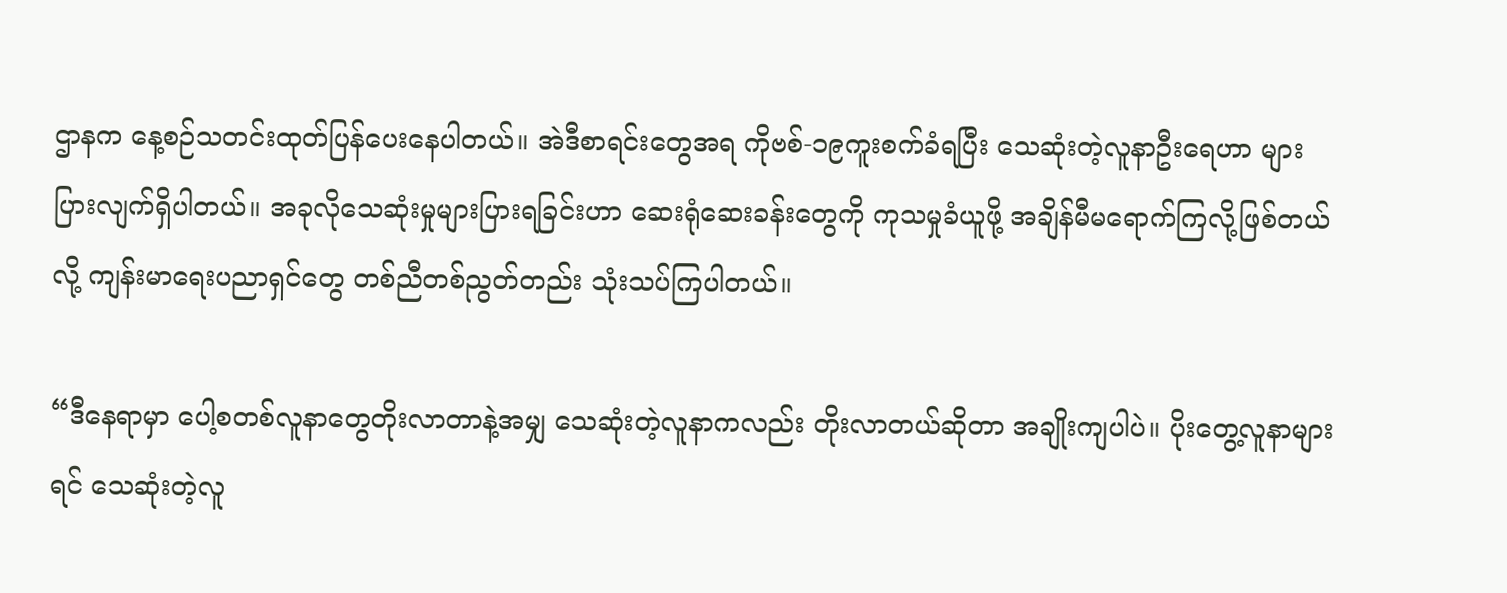ဌာနက နေ့စဉ်သတင်းထုတ်ပြန်ပေးနေပါတယ်။ အဲဒီစာရင်းတွေအရ ကိုဗစ်-၁၉ကူးစက်ခံရပြီး သေဆုံးတဲ့လူနာဦးရေဟာ များပြားလျက်ရှိပါတယ်။ အခုလိုသေဆုံးမှုများပြားရခြင်းဟာ ဆေးရုံဆေးခန်းတွေကို ကုသမှုခံယူဖို့ အချိန်မီမရောက်ကြလို့ဖြစ်တယ်လို့ ကျန်းမာရေးပညာရှင်တွေ တစ်ညီတစ်ညွတ်တည်း သုံးသပ်ကြပါတယ်။

“ဒီနေရာမှာ ပေါ့စတစ်လူနာတွေတိုးလာတာနဲ့အမျှ သေဆုံးတဲ့လူနာကလည်း တိုးလာတယ်ဆိုတာ အချိုးကျပါပဲ။ ပိုးတွေ့လူနာများရင် သေဆုံးတဲ့လူ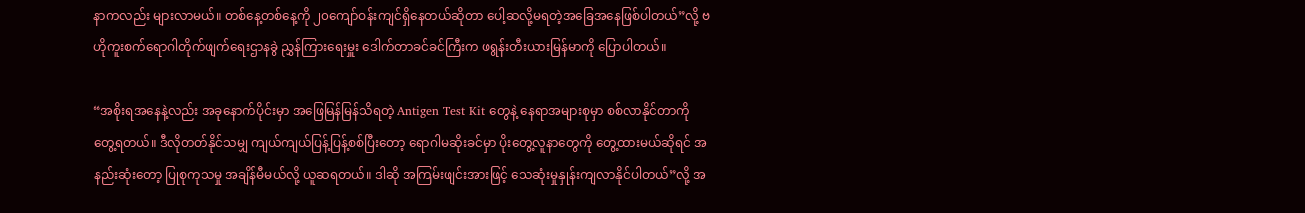နာကလည်း များလာမယ်။ တစ်နေ့တစ်နေ့ကို ၂၀ကျော်ဝန်းကျင်ရှိနေတယ်ဆိုတာ ပေါ့ဆလို့မရတဲ့အခြေအနေဖြစ်ပါတယ်”လို့ ဗဟိုကူးစက်ရောဂါတိုက်ဖျက်ရေးဌာနခွဲ ညွှန်ကြားရေးမှူး ဒေါက်တာခင်ခင်ကြီးက ဖရွန်းတီးယားမြန်မာကို ပြောပါတယ်။

“အစိုးရအနေနဲ့လည်း အခုနောက်ပိုင်းမှာ အဖြေမြန်မြန်သိရတဲ့ Antigen Test Kit တွေနဲ့ နေရာအများစုမှာ စစ်လာနိုင်တာကို တွေ့ရတယ်။ ဒီလိုတတ်နိုင်သမျှ ကျယ်ကျယ်ပြန့်ပြန့်စစ်ပြီးတော့ ရောဂါမဆိုးခင်မှာ ပိုးတွေ့လူနာတွေကို တွေ့ထားမယ်ဆိုရင် အနည်းဆုံးတော့ ပြုစုကုသမှု အချိန်မီမယ်လို့ ယူဆရတယ်။ ဒါဆို အကြမ်းဖျင်းအားဖြင့် သေဆုံးမှုနှုန်းကျလာနိုင်ပါတယ်”လို့ အ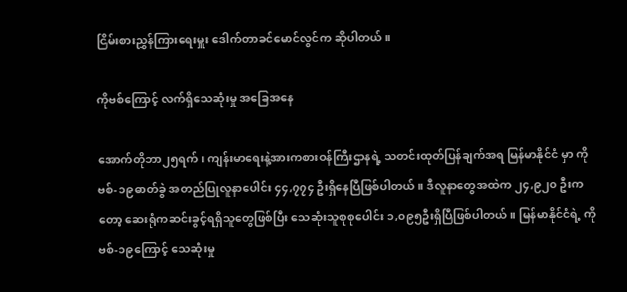ငြိမ်းစားညွှန်ကြားရေးမှူး ဒေါက်တာခင်မောင်လွင်က ဆိုပါတယ်။

ကိုဗစ်ကြောင့် လက်ရှိသေဆုံးမှု အခြေအနေ

အောက်တိုဘာ၂၅ရက်၊ ကျန်းမာရေးနဲ့အားကစားဝန်ကြီးဌာနရဲ့ သတင်းထုတ်ပြန်ချက်အရ မြန်မာနိုင်ငံ မှာ ကိုဗစ်-၁၉ဓာတ်ခွဲ အတည်ပြုလူနာပေါင်း ၄၄,၇၇၄ ဦးရှိနေပြီဖြစ်ပါတယ်။ ဒီလူနာတွေအထဲက ၂၄,၉၂၀ ဦးကတော့ ဆေးရုံကဆင်းခွင့်ရရှိသူတွေဖြစ်ပြီး သေဆုံးသူစုစုပေါင်း ၁,၀၉၅ဦးရှိပြီဖြစ်ပါတယ်။ မြန်မာနိုင်ငံရဲ့ ကိုဗစ်-၁၉ကြောင့် သေဆုံးမှု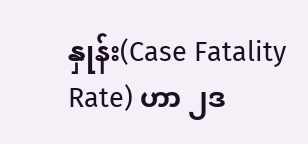နှုန်း(Case Fatality Rate) ဟာ ၂ဒ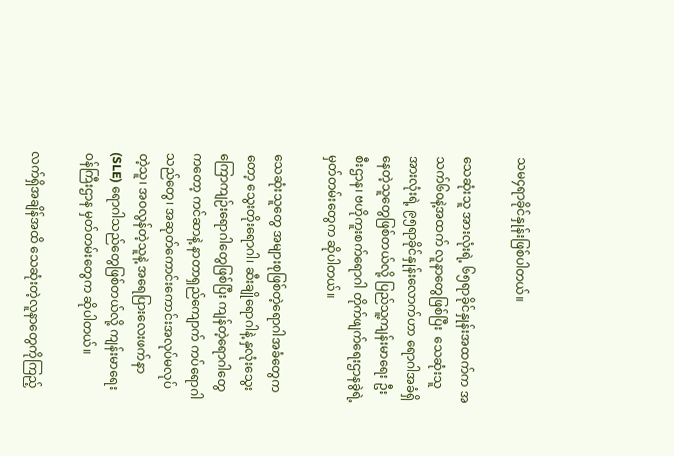သမ၄ရာခိုင်နှုန်းဖြစ်ပါတယ်။

သေဆုံးသူ အားလုံးရဲ့ ၆၅ရာခိုင်နှုန်းအထက်က အသက်၆၀နဲ့အထက် လူနာတွေဖြစ်ပြီး  သေဆုံးသူ အားလုံးရဲ့ ၉၅ရာခိုင်နှုန်းလောက်ဟာ ရောဂါအခံရှိနေတဲ့သူတွေဖြစ်တယ်လို့ ပြည်သူ့ကျန်းမာရေး ဦးစီးဌာန၊ ဗဟိုကူးစက်ရောဂါ တိုက်ဖျက်ရေးဌာနခွဲရဲ့ မှတ်တမ်းတွေက ဆိုပါတယ်။

သေဆုံးသူတွေ အများစုဖြစ်တဲ့ရောဂါအခံတွေကတော့ သွေးတိုးရောဂါ၊ ဆီးချိုရောဂါနဲ့ နှလုံးသွေးကြောကျဉ်းရောဂါတွေဖြစ်ပြီး ကျန်တဲ့ရောဂါတွေကတော့ ကင်ဆာနဲ့ နာတာရှည်ကျောက် ကပ်ရောဂါသည်တွေ၊ အဆုတ်ကောင်းကောင်းအလုပ်မလုပ်တဲ့သူ၊ အဝလွန်တဲ့သူနဲ့ အရေပြားလေးဖက်နာ(SLE) ရောဂါသည်တွေဖြစ်တယ်လို့ ကျန်းမာရေးဝန်ကြီးဌာန မှတ်တမ်းတွေက ဆိုပါတယ်။

လက်ရှိအချိန်အထိ သေဆုံးတဲ့လူနာတွေကိုကြည့်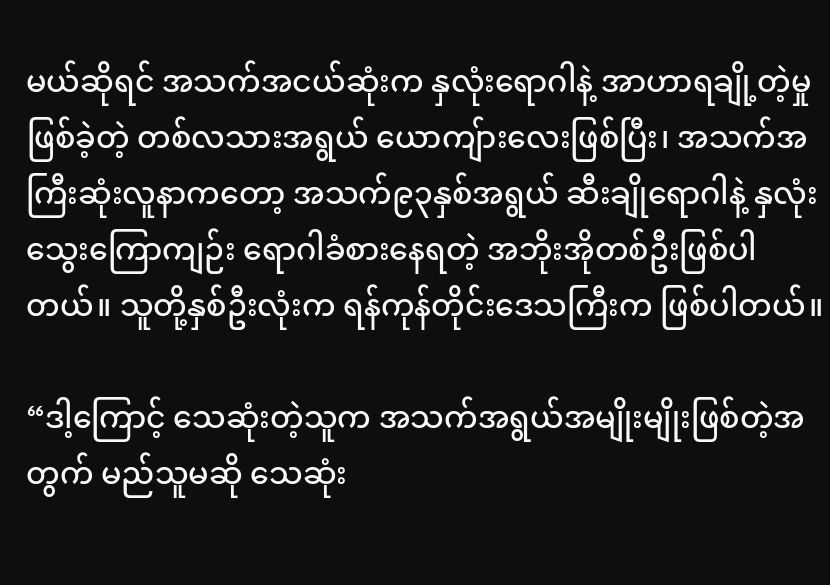မယ်ဆိုရင် အသက်အငယ်ဆုံးက နှလုံးရောဂါနဲ့ အာဟာရချို့တဲ့မှုဖြစ်ခဲ့တဲ့ တစ်လသားအရွယ် ယောကျ်ားလေးဖြစ်ပြီး၊ အသက်အကြီးဆုံးလူနာကတော့ အသက်၉၃နှစ်အရွယ် ဆီးချိုရောဂါနဲ့ နှလုံးသွေးကြောကျဉ်း ရောဂါခံစားနေရတဲ့ အဘိုးအိုတစ်ဦးဖြစ်ပါတယ်။ သူတို့နှစ်ဦးလုံးက ရန်ကုန်တိုင်းဒေသကြီးက ဖြစ်ပါတယ်။

“ဒါ့ကြောင့် သေဆုံးတဲ့သူက အသက်အရွယ်အမျိုးမျိုးဖြစ်တဲ့အတွက် မည်သူမဆို သေဆုံး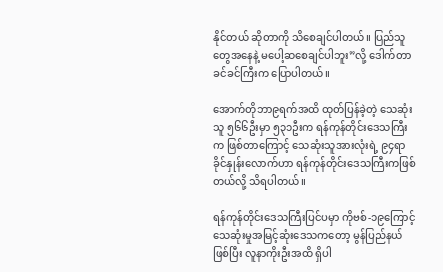နိုင်တယ် ဆိုတာကို သိစေချင်ပါတယ်။ ပြည်သူတွေအနေနဲ့ မပေါ့ဆစေချင်ပါဘူး”လို့ ဒေါက်တာခင်ခင်ကြီးက ပြောပါတယ်။

အောက်တိုဘာ၉ရက်အထိ ထုတ်ပြန်ခဲ့တဲ့ သေဆုံးသူ ၅၆၆ဦးမှာ ၅၃၁ဦးက ရန်ကုန်တိုင်းဒေသကြီးက ဖြစ်တာကြောင့် သေဆုံးသူအားလုံးရဲ့ ၉၄ရာခိုင်နှုန်းလောက်ဟာ ရန်ကုန်တိုင်းဒေသကြီးကဖြစ်တယ်လို့ သိရပါတယ်။

ရန်ကုန်တိုင်းဒေသကြီးပြင်ပမှာ ကိုဗစ်-၁၉ကြောင့် သေဆုံးမှုအမြင့်ဆုံးဒေသကတော့ မွန်ပြည်နယ်ဖြစ်ပြီး လူနာကိုးဦးအထိ ရှိပါ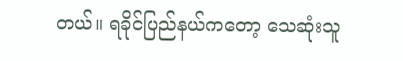တယ်။ ရခိုင်ပြည်နယ်ကတော့ သေဆုံးသူ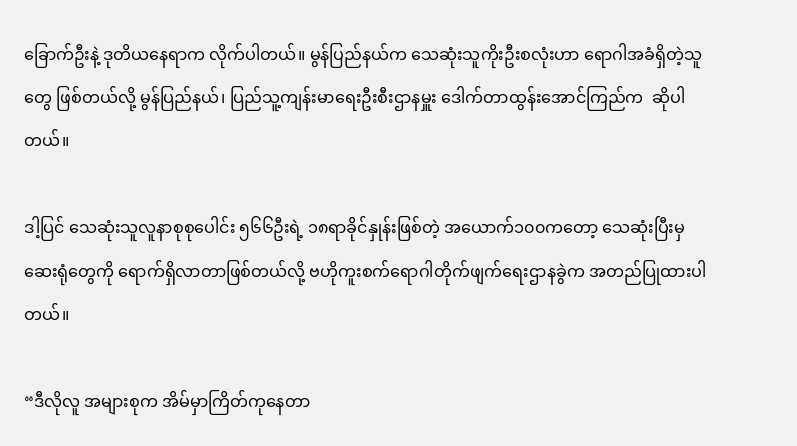ခြောက်ဦးနဲ့ ဒုတိယနေရာက လိုက်ပါတယ်။ မွန်ပြည်နယ်က သေဆုံးသူကိုးဦးစလုံးဟာ ရောဂါအခံရှိတဲ့သူတွေ ဖြစ်တယ်လို့ မွန်ပြည်နယ်၊ ပြည်သူ့ကျန်းမာရေးဦးစီးဌာနမှူး ဒေါက်တာထွန်းအောင်ကြည်က  ဆိုပါတယ်။

ဒါ့ပြင် သေဆုံးသူလူနာစုစုပေါင်း ၅၆၆ဦးရဲ့ ၁၈ရာခိုင်နှုန်းဖြစ်တဲ့ အယောက်၁၀၀ကတော့ သေဆုံးပြီးမှ ဆေးရုံတွေကို ရောက်ရှိလာတာဖြစ်တယ်လို့ ဗဟိုကူးစက်ရောဂါတိုက်ဖျက်ရေးဌာနခွဲက အတည်ပြုထားပါတယ်။

“ဒီလိုလူ အများစုက အိမ်မှာကြိတ်ကုနေတာ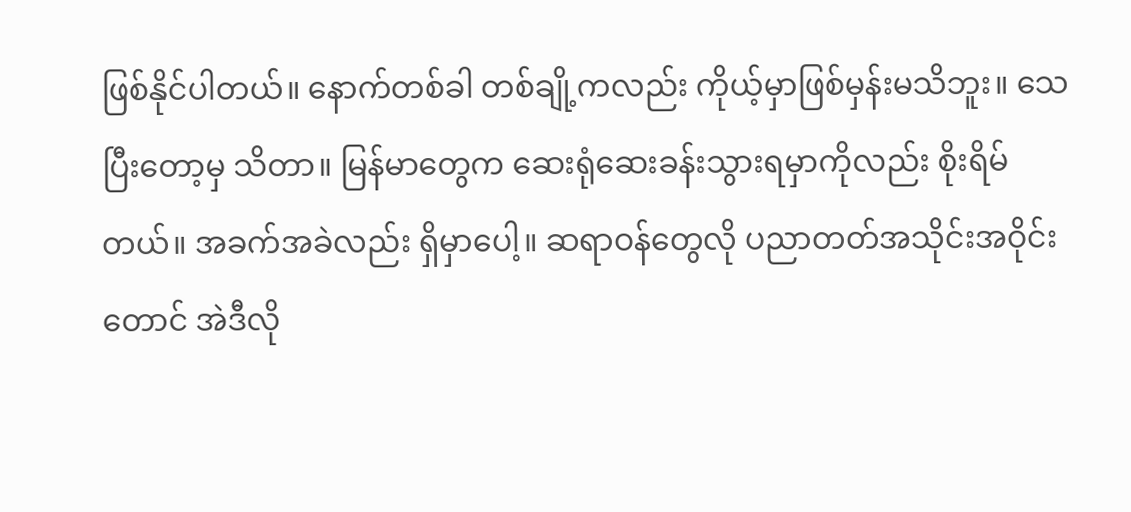ဖြစ်နိုင်ပါတယ်။ နောက်တစ်ခါ တစ်ချို့ကလည်း ကိုယ့်မှာဖြစ်မှန်းမသိဘူး။ သေပြီးတော့မှ သိတာ။ မြန်မာတွေက ဆေးရုံဆေးခန်းသွားရမှာကိုလည်း စိုးရိမ်တယ်။ အခက်အခဲလည်း ရှိမှာပေါ့။ ဆရာဝန်တွေလို ပညာတတ်အသိုင်းအဝိုင်းတောင် အဲဒီလို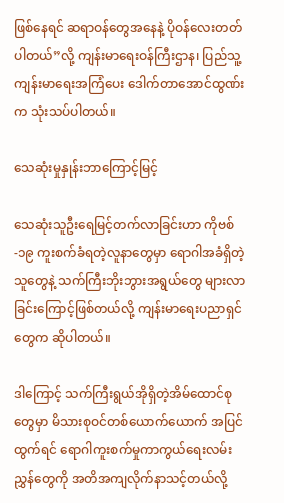ဖြစ်နေရင် ဆရာဝန်တွေအနေနဲ့ ပိုဝန်လေးတတ်ပါတယ်”လို့ ကျန်းမာရေးဝန်ကြီးဌာန၊ ပြည်သူ့ကျန်းမာရေးအကြံပေး ဒေါက်တာအောင်ထွဏ်းက သုံးသပ်ပါတယ်။

သေဆုံးမှုနှုန်းဘာကြောင့်မြင့်

သေဆုံးသူဦးရေမြင့်တက်လာခြင်းဟာ ကိုဗစ်-၁၉ ကူးစက်ခံရတဲ့လူနာတွေမှာ ရောဂါအခံရှိတဲ့သူတွေနဲ့ သက်ကြီးဘိုးဘွားအရွယ်တွေ များလာခြင်းကြောင့်ဖြစ်တယ်လို့ ကျန်းမာရေးပညာရှင်တွေက ဆိုပါတယ်။

ဒါကြောင့် သက်ကြီးရွယ်အိုရှိတဲ့အိမ်ထောင်စုတွေမှာ မိသားစုဝင်တစ်ယောက်ယောက် အပြင်ထွက်ရင် ရောဂါကူးစက်မှုကာကွယ်ရေးလမ်းညွှန်တွေကို အတိအကျလိုက်နာသင့်တယ်လို့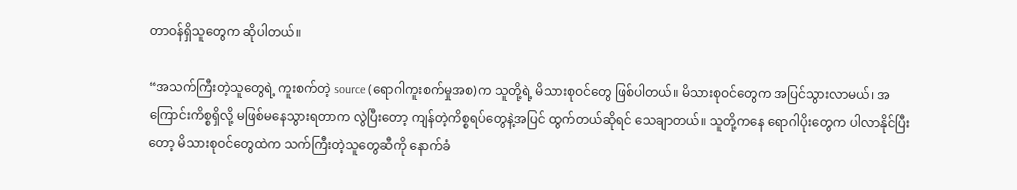တာဝန်ရှိသူတွေက ဆိုပါတယ်။

“အသက်ကြီးတဲ့သူတွေရဲ့ ကူးစက်တဲ့ source (ရောဂါကူးစက်မှုအစ)က သူတို့ရဲ့ မိသားစုဝင်တွေ ဖြစ်ပါတယ်။ မိသားစုဝင်တွေက အပြင်သွားလာမယ်၊ အကြောင်းကိစ္စရှိလို့ မဖြစ်မနေသွားရတာက လွဲပြီးတော့ ကျန်တဲ့ကိစ္စရပ်တွေနဲ့အပြင် ထွက်တယ်ဆိုရင် သေချာတယ်။ သူတို့ကနေ ရောဂါပိုးတွေက ပါလာနိုင်ပြီးတော့ မိသားစုဝင်တွေထဲက သက်ကြီးတဲ့သူတွေဆီကို နောက်ခံ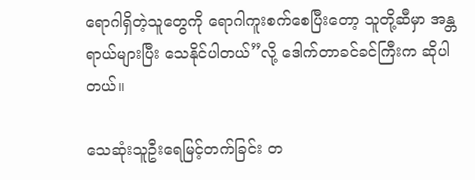ရောဂါရှိတဲ့သူတွေကို ရောဂါကူးစက်စေပြီးတော့ သူတို့ဆီမှာ အန္တရာယ်များပြီး သေနိုင်ပါတယ်”လို့ ဒေါက်တာခင်ခင်ကြီးက ဆိုပါတယ်။

သေဆုံးသူဦးရေမြင့်တက်ခြင်း တ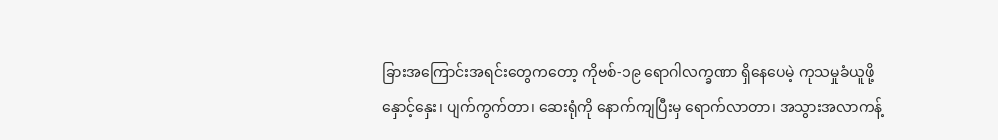ခြားအကြောင်းအရင်းတွေကတော့ ကိုဗစ်-၁၉ ရောဂါလက္ခဏာ ရှိနေပေမဲ့ ကုသမှုခံယူဖို့ နှောင့်နှေး၊ ပျက်ကွက်တာ၊ ဆေးရုံကို နောက်ကျပြီးမှ ရောက်လာတာ၊ အသွားအလာကန့်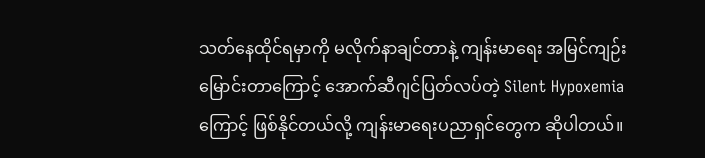သတ်နေထိုင်ရမှာကို မလိုက်နာချင်တာနဲ့ ကျန်းမာရေး အမြင်ကျဉ်းမြောင်းတာကြောင့် အောက်ဆီဂျင်ပြတ်လပ်တဲ့ Silent Hypoxemia ကြောင့် ဖြစ်နိုင်တယ်လို့ ကျန်းမာရေးပညာရှင်တွေက ဆိုပါတယ်။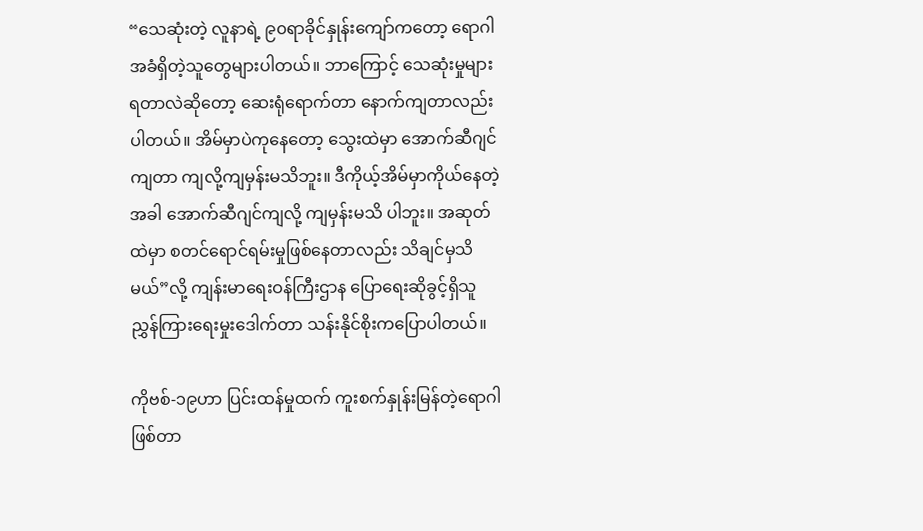“သေဆုံးတဲ့ လူနာရဲ့ ၉၀ရာခိုင်နှုန်းကျော်ကတော့ ရောဂါအခံရှိတဲ့သူတွေများပါတယ်။ ဘာကြောင့် သေဆုံးမှုများရတာလဲဆိုတော့ ဆေးရုံရောက်တာ နောက်ကျတာလည်းပါတယ်။ အိမ်မှာပဲကုနေတော့ သွေးထဲမှာ အောက်ဆီဂျင်ကျတာ ကျလို့ကျမှန်းမသိဘူး။ ဒီကိုယ့်အိမ်မှာကိုယ်နေတဲ့အခါ အောက်ဆီဂျင်ကျလို့ ကျမှန်းမသိ ပါဘူး။ အဆုတ်ထဲမှာ စတင်ရောင်ရမ်းမှုဖြစ်နေတာလည်း သိချင်မှသိမယ်”လို့ ကျန်းမာရေးဝန်ကြီးဌာန ပြောရေးဆိုခွင့်ရှိသူ ညွှန်ကြားရေးမှုးဒေါက်တာ သန်းနိုင်စိုးကပြောပါတယ်။

ကိုဗစ်-၁၉ဟာ ပြင်းထန်မှုထက် ကူးစက်နှုန်းမြန်တဲ့ရောဂါဖြစ်တာ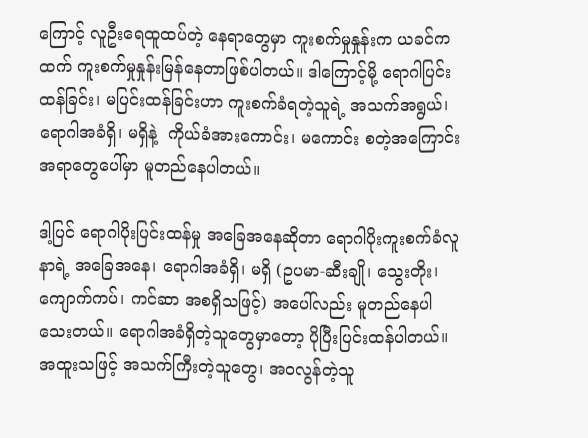ကြောင့် လူဦးရေထူထပ်တဲ့ နေရာတွေမှာ ကူးစက်မှုနှုန်းက ယခင်ကထက် ကူးစက်မှုနှုန်းမြန်နေတာဖြစ်ပါတယ်။ ဒါကြောင့်မို့ ရောဂါပြင်းထန်ခြင်း၊ မပြင်းထန်ခြင်းဟာ ကူးစက်ခံရတဲ့သူရဲ့ အသက်အရွယ်၊ ရောဂါအခံရှိ၊ မရှိနဲ့  ကိုယ်ခံအားကောင်း၊ မကောင်း စတဲ့အကြောင်းအရာတွေပေါ်မှာ မူတည်နေပါတယ်။

ဒါ့ပြင် ရောဂါပိုးပြင်းထန်မှု အခြေအနေဆိုတာ ရောဂါပိုးကူးစက်ခံလူနာရဲ့ အခြေအနေ၊ ရောဂါအခံရှိ၊ မရှိ (ဥပမာ-ဆီးချို၊ သွေးတိုး၊ ကျောက်ကပ်၊ ကင်ဆာ အစရှိသဖြင့်) အပေါ်လည်း မူတည်နေပါသေးတယ်။ ရောဂါအခံရှိတဲ့သူတွေမှာတော့ ပိုပြီးပြင်းထန်ပါတယ်။ အထူးသဖြင့် အသက်ကြီးတဲ့သူတွေ၊ အဝလွန်တဲ့သူ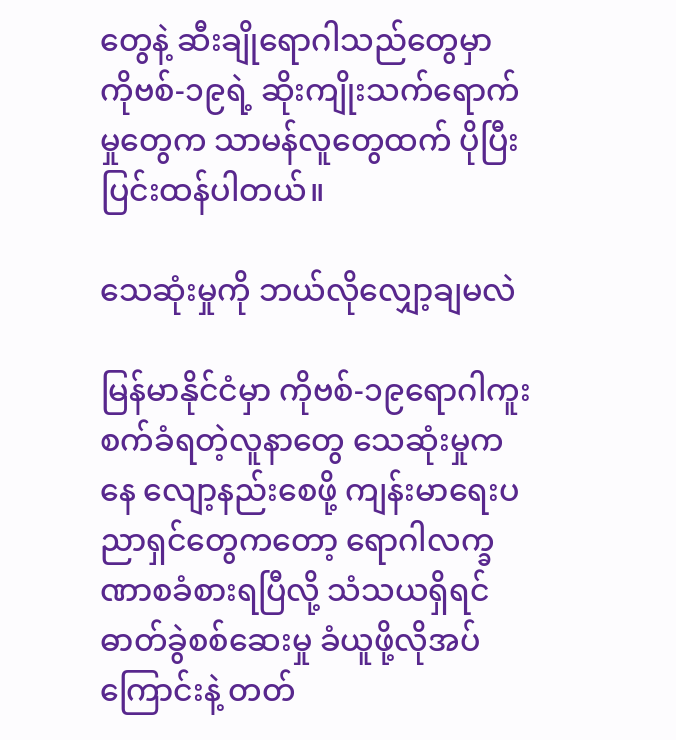တွေနဲ့ ဆီးချိုရောဂါသည်တွေမှာ ကိုဗစ်-၁၉ရဲ့ ဆိုးကျိုးသက်ရောက်မှုတွေက သာမန်လူတွေထက် ပိုပြီးပြင်းထန်ပါတယ်။

သေဆုံးမှုကို ဘယ်လိုလျှော့ချမလဲ

မြန်မာနိုင်ငံမှာ ကိုဗစ်-၁၉ရောဂါကူးစက်ခံရတဲ့လူနာတွေ သေဆုံးမှုကနေ လျော့နည်းစေဖို့ ကျန်းမာရေးပညာရှင်တွေကတော့ ရောဂါလက္ခဏာစခံစားရပြီလို့ သံသယရှိရင် ဓာတ်ခွဲစစ်ဆေးမှု ခံယူဖို့လိုအပ်ကြောင်းနဲ့ တတ်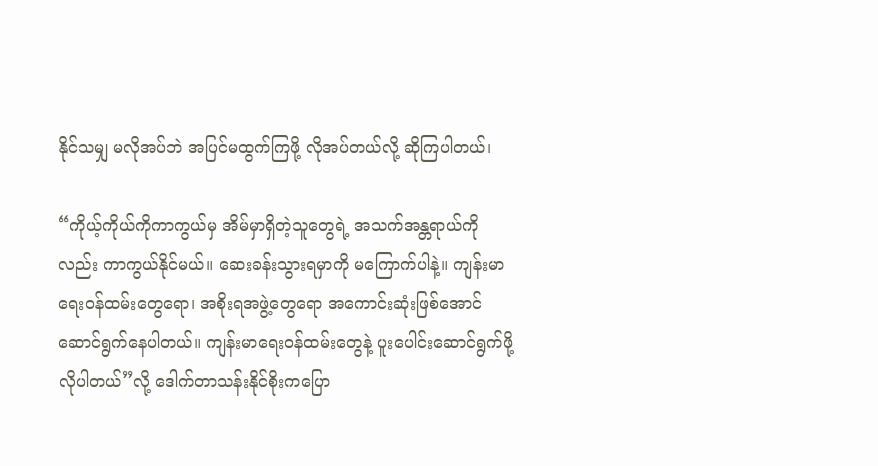နိုင်သမျှ မလိုအပ်ဘဲ အပြင်မထွက်ကြဖို့ လိုအပ်တယ်လို့ ဆိုကြပါတယ်၊

“ကိုယ့်ကိုယ်ကိုကာကွယ်မှ အိမ်မှာရှိတဲ့သူတွေရဲ့ အသက်အန္တရာယ်ကိုလည်း ကာကွယ်နိုင်မယ်။ ဆေးခန်းသွားရမှာကို မကြောက်ပါနဲ့။ ကျန်းမာရေးဝန်ထမ်းတွေရော၊ အစိုးရအဖွဲ့တွေရော အကောင်းဆုံးဖြစ်အောင် ဆောင်ရွက်နေပါတယ်။ ကျန်းမာရေးဝန်ထမ်းတွေနဲ့ ပူးပေါင်းဆောင်ရွက်ဖို့လိုပါတယ်”လို့ ဒေါက်တာသန်းနိုင်စိုးကပြော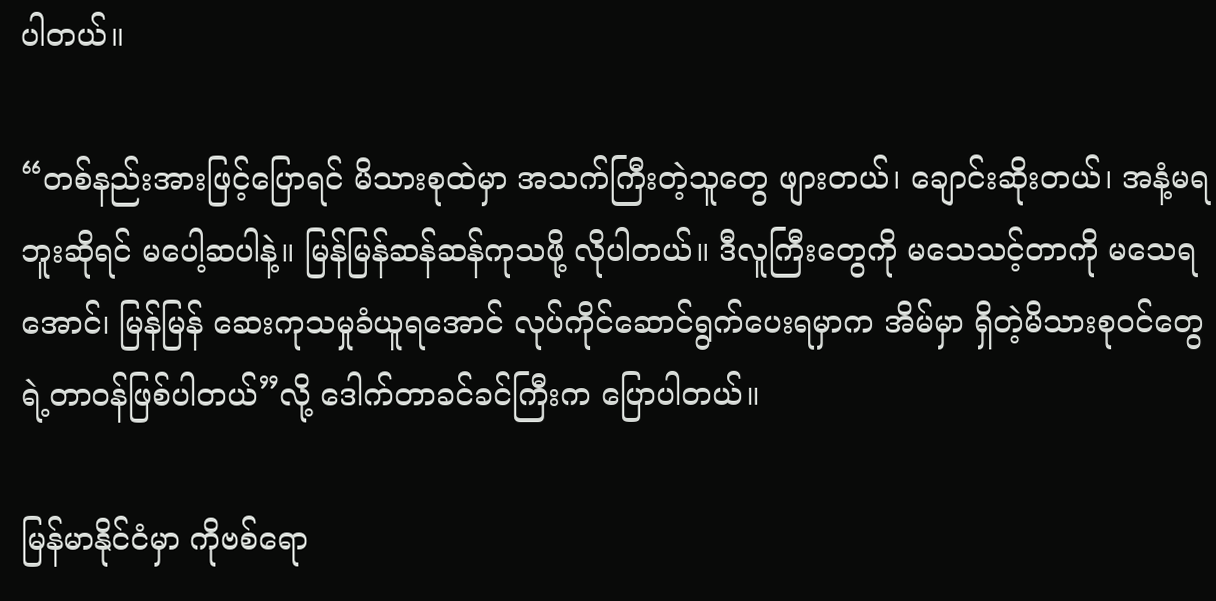ပါတယ်။

“တစ်နည်းအားဖြင့်ပြောရင် မိသားစုထဲမှာ အသက်ကြီးတဲ့သူတွေ ဖျားတယ်၊ ချောင်းဆိုးတယ်၊ အနံ့မရဘူးဆိုရင် မပေါ့ဆပါနဲ့။ မြန်မြန်ဆန်ဆန်ကုသဖို့ လိုပါတယ်။ ဒီလူကြီးတွေကို မသေသင့်တာကို မသေရအောင်၊ မြန်မြန် ဆေးကုသမှုခံယူရအောင် လုပ်ကိုင်ဆောင်ရွက်ပေးရမှာက အိမ်မှာ ရှိတဲ့မိသားစုဝင်တွေရဲ့တာဝန်ဖြစ်ပါတယ်”လို့ ဒေါက်တာခင်ခင်ကြီးက ပြောပါတယ်။

မြန်မာနိုင်ငံမှာ ကိုဗစ်ရော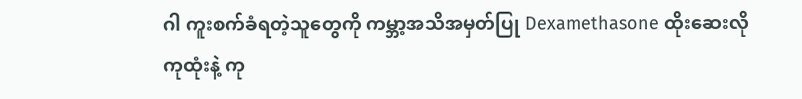ဂါ ကူးစက်ခံရတဲ့သူတွေကို ကမ္ဘာ့အသိအမှတ်ပြု Dexamethasone ထိုးဆေးလိုကုထုံးနဲ့ ကု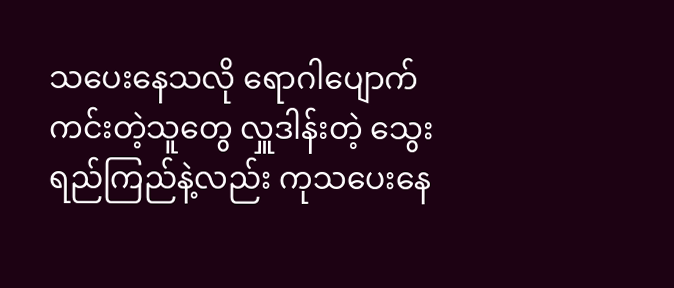သပေးနေသလို ရောဂါပျောက်ကင်းတဲ့သူတွေ လှူဒါန်းတဲ့ သွေးရည်ကြည်နဲ့လည်း ကုသပေးနေ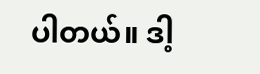ပါတယ်။ ဒါ့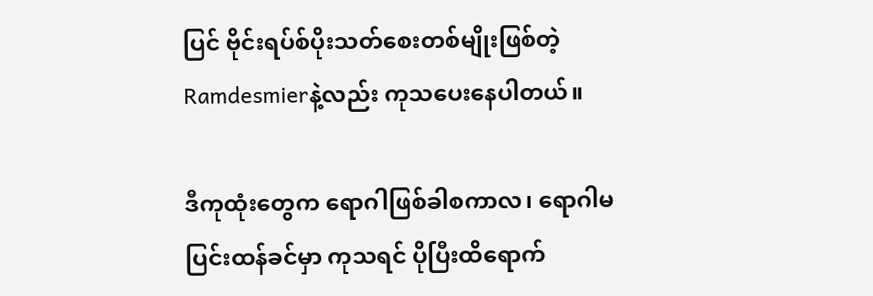ပြင် ဗိုင်းရပ်စ်ပိုးသတ်စေးတစ်မျိုးဖြစ်တဲ့ Ramdesmierနဲ့လည်း ကုသပေးနေပါတယ်။

ဒီကုထုံးတွေက ရောဂါဖြစ်ခါစကာလ၊ ရောဂါမပြင်းထန်ခင်မှာ ကုသရင် ပိုပြီးထိရောက်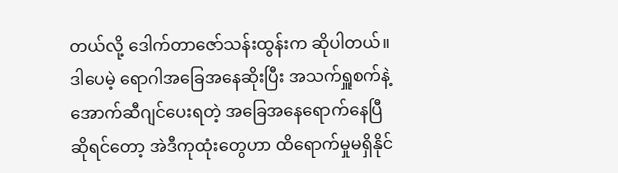တယ်လို့ ဒေါက်တာဇော်သန်းထွန်းက ဆိုပါတယ်။ ဒါပေမဲ့ ရောဂါအခြေအနေဆိုးပြီး အသက်ရှူစက်နဲ့ အောက်ဆီဂျင်ပေးရတဲ့ အခြေအနေရောက်နေပြီဆိုရင်တော့ အဲဒီကုထုံးတွေဟာ ထိရောက်မှုမရှိနိုင်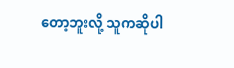တော့ဘူးလို့ သူကဆိုပါ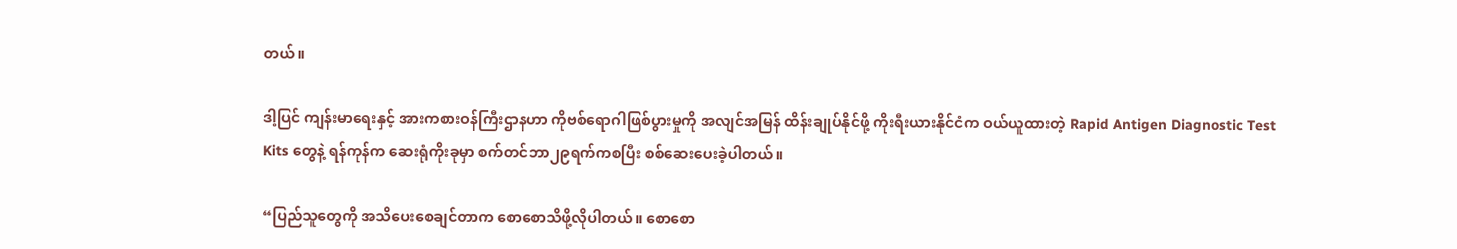တယ်။

ဒါ့ပြင် ကျန်းမာရေးနှင့် အားကစားဝန်ကြီးဌာနဟာ ကိုဗစ်ရောဂါဖြစ်ပွားမှုကို အလျင်အမြန် ထိန်းချုပ်နိုင်ဖို့ ကိုးရီးယားနိုင်ငံက ဝယ်ယူထားတဲ့ Rapid Antigen Diagnostic Test Kits တွေနဲ့ ရန်ကုန်က ဆေးရုံကိုးခုမှာ စက်တင်ဘာ၂၉ရက်ကစပြီး စစ်ဆေးပေးခဲ့ပါတယ်။

“ပြည်သူတွေကို အသိပေးစေချင်တာက စောစောသိဖို့လိုပါတယ်။ စောစော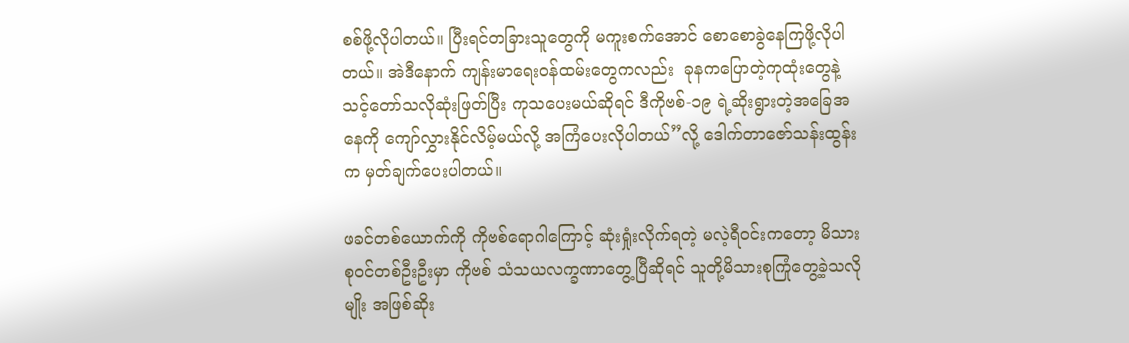စစ်ဖို့လိုပါတယ်။ ပြီးရင်တခြားသူတွေကို မကူးစက်အောင် စောစောခွဲနေကြဖို့လိုပါတယ်။ အဲဒီနောက် ကျန်းမာရေးဝန်ထမ်းတွေကလည်း  ခုနကပြောတဲ့ကုထုံးတွေနဲ့ သင့်တော်သလိုဆုံးဖြတ်ပြီး ကုသပေးမယ်ဆိုရင် ဒီကိုဗစ်-၁၉ ရဲ့ဆိုးရွားတဲ့အခြေအနေကို ကျော်လွှားနိုင်လိမ့်မယ်လို့ အကြံပေးလိုပါတယ်”လို့ ဒေါက်တာဇော်သန်းထွန်းက မှတ်ချက်ပေးပါတယ်။

ဖခင်တစ်ယောက်ကို ကိုဗစ်ရောဂါကြောင့် ဆုံးရှုံးလိုက်ရတဲ့ မလဲ့ရီဝင်းကတော့ မိသားစုဝင်တစ်ဦးဦးမှာ ကိုဗစ် သံသယလက္ခဏာတွေ့ပြီဆိုရင် သူတို့မိသားစုကြုံတွေ့ခဲ့သလိုမျိုး အဖြစ်ဆိုး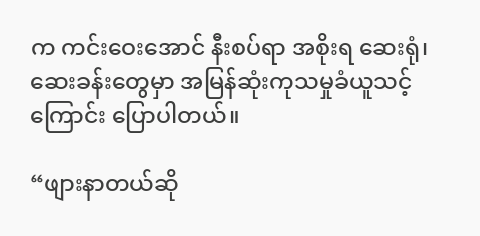က ကင်းဝေးအောင် နီးစပ်ရာ အစိုးရ ဆေးရုံ၊ ဆေးခန်းတွေမှာ အမြန်ဆုံးကုသမှုခံယူသင့်ကြောင်း ပြောပါတယ်။

“ဖျားနာတယ်ဆို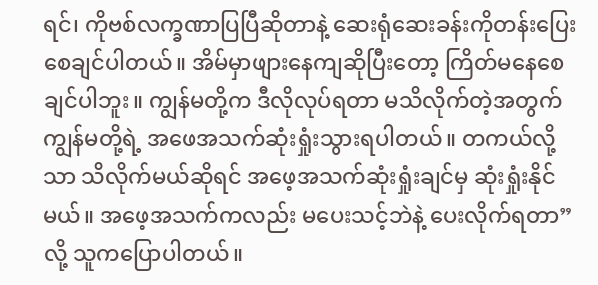ရင်၊ ကိုဗစ်လက္ခဏာပြပြီဆိုတာနဲ့ ဆေးရုံဆေးခန်းကိုတန်းပြေး စေချင်ပါတယ်။ အိမ်မှာဖျားနေကျဆိုပြီးတော့ ကြိတ်မနေစေချင်ပါဘူး။ ကျွန်မတို့က ဒီလိုလုပ်ရတာ မသိလိုက်တဲ့အတွက် ကျွန်မတို့ရဲ့ အဖေအသက်ဆုံးရှုံးသွားရပါတယ်။ တကယ်လို့သာ သိလိုက်မယ်ဆိုရင် အဖေ့အသက်ဆုံးရှုံးချင်မှ ဆုံးရှုံးနိုင်မယ်။ အဖေ့အသက်ကလည်း မပေးသင့်ဘဲနဲ့ ပေးလိုက်ရတာ”လို့ သူကပြောပါတယ်။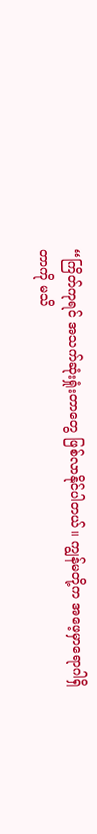“ကြိတ်ကုရင် အသက်ဆုံးရှုံးတာတွေ ဖြစ်လာနိုင်ပါတယ်။ ကျွန်မတို့က အဖေ့မှာရောဂါရှိတာကို မသိ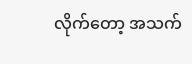လိုက်တော့ အသက်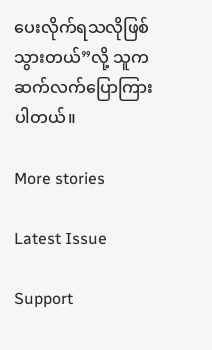ပေးလိုက်ရသလိုဖြစ်သွားတယ်”လို့ သူက ဆက်လက်ပြောကြားပါတယ်။

More stories

Latest Issue

Support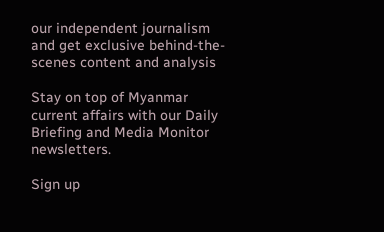our independent journalism and get exclusive behind-the-scenes content and analysis

Stay on top of Myanmar current affairs with our Daily Briefing and Media Monitor newsletters.

Sign up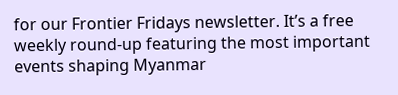for our Frontier Fridays newsletter. It’s a free weekly round-up featuring the most important events shaping Myanmar